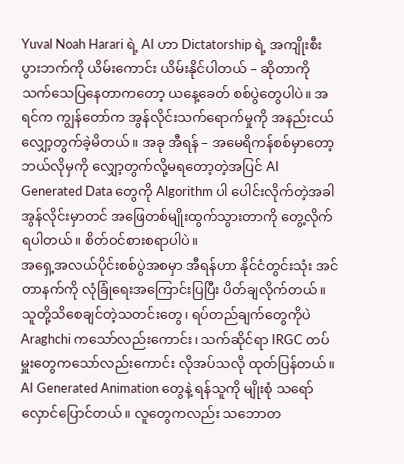Yuval Noah Harari ရဲ့ AI ဟာ Dictatorship ရဲ့ အကျိုးစီးပွားဘက်ကို ယိမ်းကောင်း ယိမ်းနိုင်ပါတယ် – ဆိုတာကို သက်သေပြနေတာကတော့ ယနေ့ခေတ် စစ်ပွဲတွေပါပဲ။ အရင်က ကျွန်တော်က အွန်လိုင်းသက်ရောက်မှုကို အနည်းငယ်လျှော့တွက်ခဲ့မိတယ်။ အခု အီရန် – အမေရိကန်စစ်မှာတော့ ဘယ်လိုမှကို လျှော့တွက်လို့မရတော့တဲ့အပြင် AI Generated Data တွေကို Algorithm ပါ ပေါင်းလိုက်တဲ့အခါ အွန်လိုင်းမှာတင် အဖြေတစ်မျိုးထွက်သွားတာကို တွေ့လိုက်ရပါတယ်။ စိတ်ဝင်စားစရာပါပဲ။
အရှေ့အလယ်ပိုင်းစစ်ပွဲအစမှာ အီရန်ဟာ နိုင်ငံတွင်းသုံး အင်တာနက်ကို လုံခြုံရေးအကြောင်းပြပြီး ပိတ်ချလိုက်တယ်။ သူတို့သိစေချင်တဲ့သတင်းတွေ၊ ရပ်တည်ချက်တွေကိုပဲ Araghchi ကသော်လည်းကောင်း၊ သက်ဆိုင်ရာ IRGC တပ်မှူးတွေကသော်လည်းကောင်း လိုအပ်သလို ထုတ်ပြန်တယ်။ AI Generated Animation တွေနဲ့ ရန်သူကို မျိုးစုံ သရော်လှောင်ပြောင်တယ်။ လူတွေကလည်း သဘောတ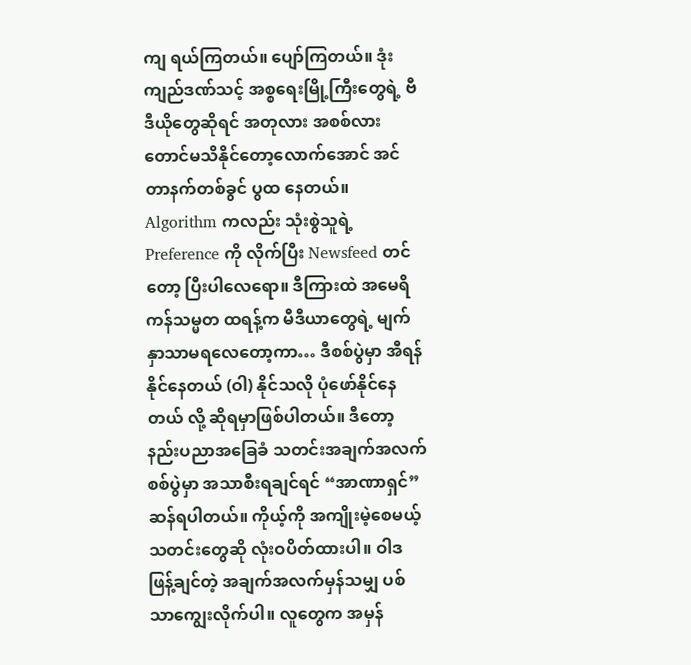ကျ ရယ်ကြတယ်။ ပျော်ကြတယ်။ ဒုံးကျည်ဒဏ်သင့် အစ္စရေးမြို့ကြီးတွေရဲ့ ဗီဒီယိုတွေဆိုရင် အတုလား အစစ်လားတောင်မသိနိုင်တော့လောက်အောင် အင်တာနက်တစ်ခွင် ပွထ နေတယ်။
Algorithm ကလည်း သုံးစွဲသူရဲ့ Preference ကို လိုက်ပြီး Newsfeed တင်တော့ ပြီးပါလေရော။ ဒီကြားထဲ အမေရိကန်သမ္မတ ထရန့်က မီဒီယာတွေရဲ့ မျက်နှာသာမရလေတော့ကာ… ဒီစစ်ပွဲမှာ အီရန်နိုင်နေတယ် (ဝါ) နိုင်သလို ပုံဖော်နိုင်နေတယ် လို့ ဆိုရမှာဖြစ်ပါတယ်။ ဒီတော့ နည်းပညာအခြေခံ သတင်းအချက်အလက်စစ်ပွဲမှာ အသာစီးရချင်ရင် “အာဏာရှင်” ဆန်ရပါတယ်။ ကိုယ့်ကို အကျိုးမဲ့စေမယ့် သတင်းတွေဆို လုံးဝပိတ်ထားပါ။ ဝါဒဖြန့်ချင်တဲ့ အချက်အလက်မှန်သမျှ ပစ်သာကျွေးလိုက်ပါ။ လူတွေက အမှန်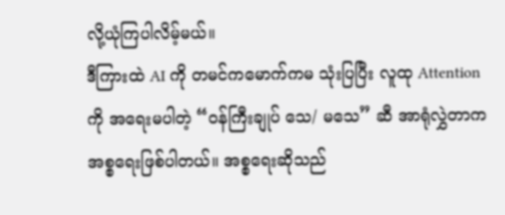လို့ယုံကြပါလိမ့်မယ်။
ဒီကြားထဲ AI ကို တမင်ကမောက်ကမ သုံးပြပြီး လူထု Attention ကို အရေးမပါတဲ့ “ဝန်ကြီးချုပ် သေ/ မသေ” ဆီ အာရုံလွှဲတာက အစ္စရေးဖြစ်ပါတယ်။ အစ္စရေးဆိုသည်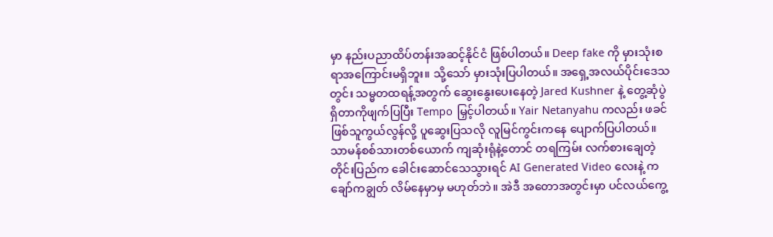မှာ နည်းပညာထိပ်တန်းအဆင့်နိုင်ငံ ဖြစ်ပါတယ်။ Deep fake ကို မှားသုံးစရာအကြောင်းမရှိဘူး။ သို့သော် မှားသုံးပြပါတယ်။ အရှေ့အလယ်ပိုင်းဒေသတွင်း သမ္မတထရန့်အတွက် ဆွေးနွေးပေးနေတဲ့ Jared Kushner နဲ့ တွေ့ဆုံပွဲရှိတာကိုဖျက်ပြပြီး Tempo မြှင့်ပါတယ်။ Yair Netanyahu ကလည်း ဖခင်ဖြစ်သူကွယ်လွန်လို့ ပူဆွေးပြသလို လူမြင်ကွင်းကနေ ပျောက်ပြပါတယ်။ သာမန်စစ်သားတစ်ယောက် ကျဆုံးရုံနဲ့တောင် တရကြမ်း လက်စားချေတဲ့တိုင်းပြည်က ခေါင်းဆောင်သေသွားရင် AI Generated Video လေးနဲ့ ကချော်ကချွတ် လိမ်နေမှာမှ မဟုတ်ဘဲ။ အဲဒီ အတောအတွင်းမှာ ပင်လယ်ကွေ့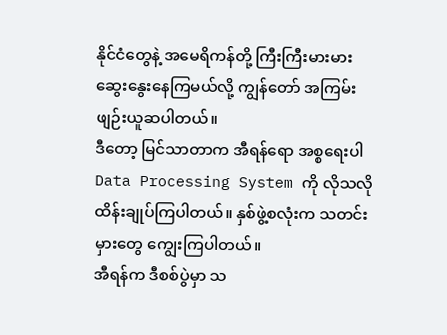နိုင်ငံတွေနဲ့ အမေရိကန်တို့ ကြီးကြီးမားမား ဆွေးနွေးနေကြမယ်လို့ ကျွန်တော် အကြမ်းဖျဉ်းယူဆပါတယ်။
ဒီတော့ မြင်သာတာက အီရန်ရော အစ္စရေးပါ Data Processing System ကို လိုသလိုထိန်းချုပ်ကြပါတယ်။ နှစ်ဖွဲ့စလုံးက သတင်းမှားတွေ ကျွေးကြပါတယ်။
အီရန်က ဒီစစ်ပွဲမှာ သ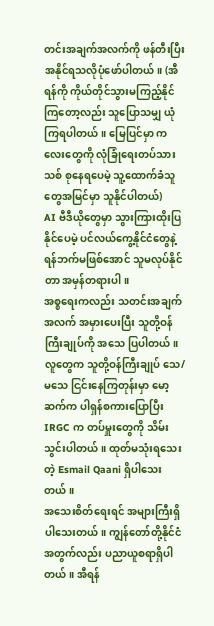တင်းအချက်အလက်ကို ဖန်တီးပြီး အနိုင်ရသလိုပုံဖော်ပါတယ်။ (အီရန်ကို ကိုယ်တိုင်သွားမကြည့်နိုင်ကြတော့လည်း သူပြောသမျှ ယုံကြရပါတယ်။ မြေပြင်မှာ ကလေးတွေကို လုံခြုံရေးတပ်သားသစ် စုနေရပေမဲ့ သူ့ထောက်ခံသူတွေအမြင်မှာ သူနိုင်ပါတယ်)
AI ဗီဒီယိုတွေမှာ သွားကြားထိုးပြနိုင်ပေမဲ့ ပင်လယ်ကွေ့နိုင်ငံတွေနဲ့ ရန်ဘက်မဖြစ်အောင် သူမလုပ်နိုင်တာ အမှန်တရားပါ။
အစ္စရေးကလည်း သတင်းအချက်အလက် အမှားပေးပြီး သူတို့ဝန်ကြီးချုပ်ကို အသေ ပြပါတယ်။ လူတွေက သူတို့ဝန်ကြီးချုပ် သေ/ မသေ ငြင်းနေကြတုန်းမှာ မော့ဆက်က ပါရှန်စကားပြောပြီး IRGC က တပ်မှူးတွေကို သိမ်းသွင်းပါတယ်။ ထုတ်မသုံးရသေးတဲ့ Esmail Qaani ရှိပါသေးတယ်။
အသေးစိတ်ရေးရင် အများကြီးရှိပါသေးတယ်။ ကျွန်တော်တို့နိုင်ငံအတွက်လည်း ပညာယူစရာရှိပါတယ်။ အီရန်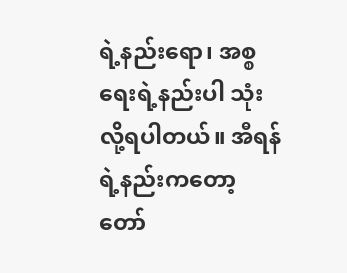ရဲ့နည်းရော၊ အစ္စရေးရဲ့နည်းပါ သုံးလို့ရပါတယ်။ အီရန်ရဲ့နည်းကတော့ တော်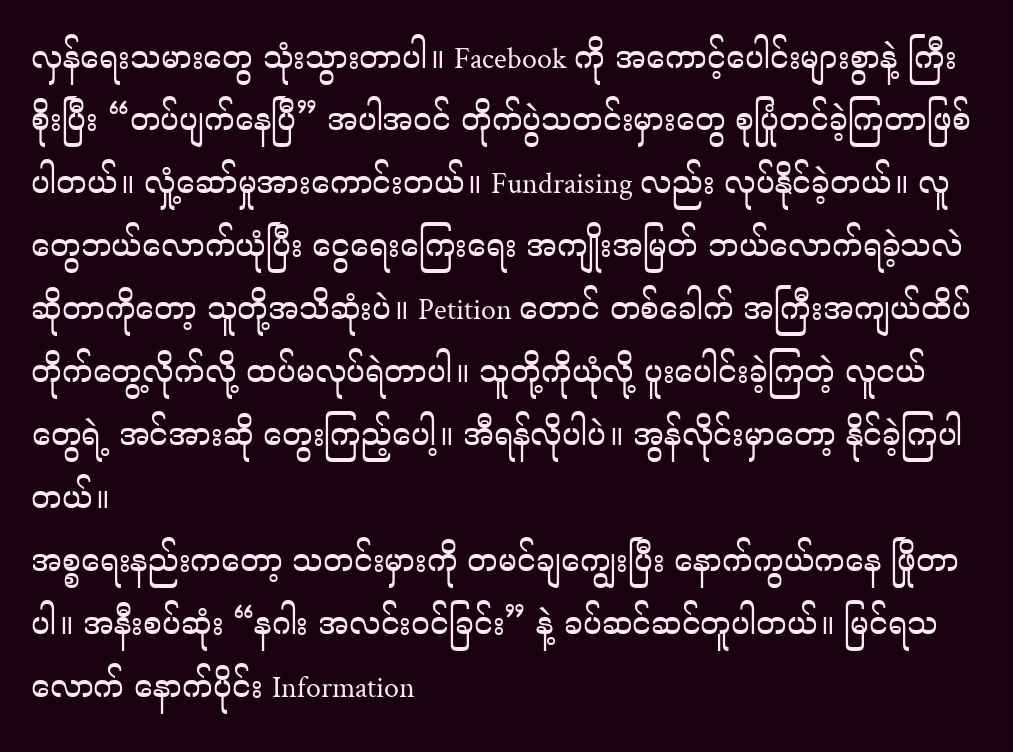လှန်ရေးသမားတွေ သုံးသွားတာပါ။ Facebook ကို အကောင့်ပေါင်းများစွာနဲ့ ကြီးစိုးပြီး “တပ်ပျက်နေပြီ” အပါအဝင် တိုက်ပွဲသတင်းမှားတွေ စုပြုံတင်ခဲ့ကြတာဖြစ်ပါတယ်။ လှုံ့ဆော်မှုအားကောင်းတယ်။ Fundraising လည်း လုပ်နိုင်ခဲ့တယ်။ လူတွေဘယ်လောက်ယုံပြီး ငွေရေးကြေးရေး အကျိုးအမြတ် ဘယ်လောက်ရခဲ့သလဲဆိုတာကိုတော့ သူတို့အသိဆုံးပဲ။ Petition တောင် တစ်ခေါက် အကြီးအကျယ်ထိပ်တိုက်တွေ့လိုက်လို့ ထပ်မလုပ်ရဲတာပါ။ သူတို့ကိုယုံလို့ ပူးပေါင်းခဲ့ကြတဲ့ လူငယ်တွေရဲ့ အင်အားဆို တွေးကြည့်ပေါ့။ အီရန်လိုပါပဲ။ အွန်လိုင်းမှာတော့ နိုင်ခဲ့ကြပါတယ်။
အစ္စရေးနည်းကတော့ သတင်းမှားကို တမင်ချကျွေးပြီး နောက်ကွယ်ကနေ ဖြိုတာပါ။ အနီးစပ်ဆုံး “နဂါး အလင်းဝင်ခြင်း” နဲ့ ခပ်ဆင်ဆင်တူပါတယ်။ မြင်ရသလောက် နောက်ပိုင်း Information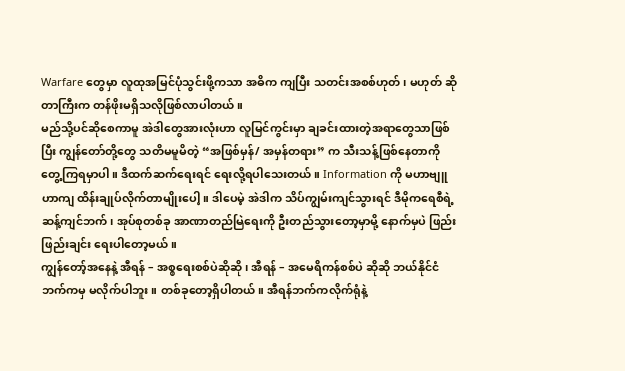Warfare တွေမှာ လူထုအမြင်ပုံသွင်းဖို့ကသာ အဓိက ကျပြီး သတင်းအစစ်ဟုတ်၊ မဟုတ် ဆိုတာကြီးက တန်ဖိုးမရှိသလိုဖြစ်လာပါတယ်။
မည်သို့ပင်ဆိုစေကာမူ အဲဒါတွေအားလုံးဟာ လူမြင်ကွင်းမှာ ချခင်းထားတဲ့အရာတွေသာဖြစ်ပြီး ကျွန်တော်တို့တွေ သတိမမူမိတဲ့ “အဖြစ်မှန်/ အမှန်တရား” က သီးသန့်ဖြစ်နေတာကို တွေ့ကြရမှာပါ။ ဒီထက်ဆက်ရေးရင် ရေးလို့ရပါသေးတယ်။ Information ကို မဟာဗျူဟာကျ ထိန်းချုပ်လိုက်တာမျိုးပေါ့။ ဒါပေမဲ့ အဲဒါက သိပ်ကျွမ်းကျင်သွားရင် ဒီမိုကရေစီရဲ့ ဆန့်ကျင်ဘက်၊ အုပ်စုတစ်ခု အာဏာတည်မြဲရေးကို ဦးတည်သွားတော့မှာမို့ နောက်မှပဲ ဖြည်းဖြည်းချင်း ရေးပါတော့မယ်။
ကျွန်တော့်အနေနဲ့ အီရန် – အစ္စရေးစစ်ပဲဆိုဆို၊ အီရန် – အမေရိကန်စစ်ပဲ ဆိုဆို ဘယ်နိုင်ငံဘက်ကမှ မလိုက်ပါဘူး။ တစ်ခုတော့ရှိပါတယ်။ အီရန်ဘက်ကလိုက်ရုံနဲ့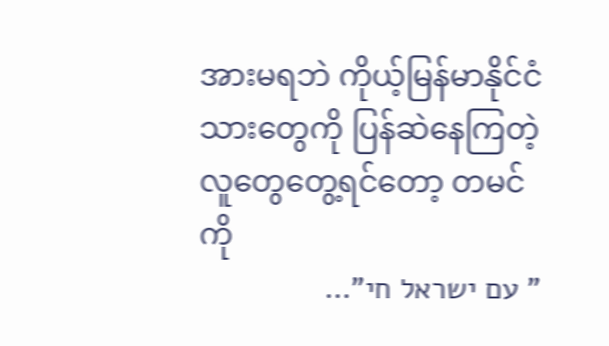အားမရဘဲ ကိုယ့်မြန်မာနိုင်ငံသားတွေကို ပြန်ဆဲနေကြတဲ့လူတွေတွေ့ရင်တော့ တမင်ကို
” עם ישראל חי”…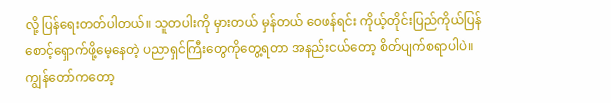လို့ ပြန်ရေးတတ်ပါတယ်။ သူတပါးကို မှားတယ် မှန်တယ် ဝေဖန်ရင်း ကိုယ့်တိုင်းပြည်ကိုယ်ပြန်စောင့်ရှောက်ဖို့မေ့နေတဲ့ ပညာရှင်ကြီးတွေကိုတွေ့ရတာ အနည်းငယ်တော့ စိတ်ပျက်စရာပါပဲ။ ကျွန်တော်ကတော့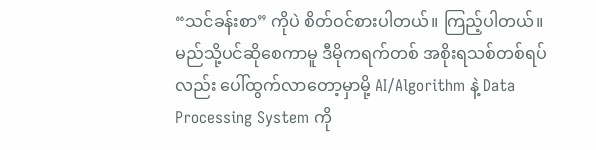“သင်ခန်းစာ” ကိုပဲ စိတ်ဝင်စားပါတယ်။ ကြည့်ပါတယ်။
မည်သို့ပင်ဆိုစေကာမူ ဒီမိုကရက်တစ် အစိုးရသစ်တစ်ရပ်လည်း ပေါ်ထွက်လာတော့မှာမို့ AI/Algorithm နဲ့ Data Processing System ကို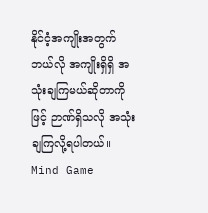နိုင်ငံ့အကျိုးအတွက် ဘယ်လို အကျိုးရှိရှိ အသုံးချကြမယ်ဆိုတာကိုဖြင့် ဉာဏ်ရှိသလို အသုံးချကြလို့ရပါတယ်။ Mind Game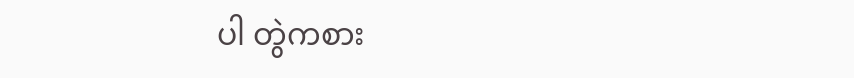ပါ တွဲကစား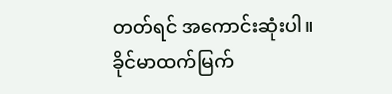တတ်ရင် အကောင်းဆုံးပါ။
ခိုင်မာထက်မြက်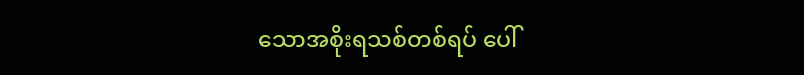သောအစိုးရသစ်တစ်ရပ် ပေါ်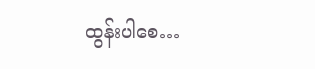ထွန်းပါစေ…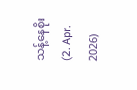သန့်နေစိုး (2. Apr. 2026)